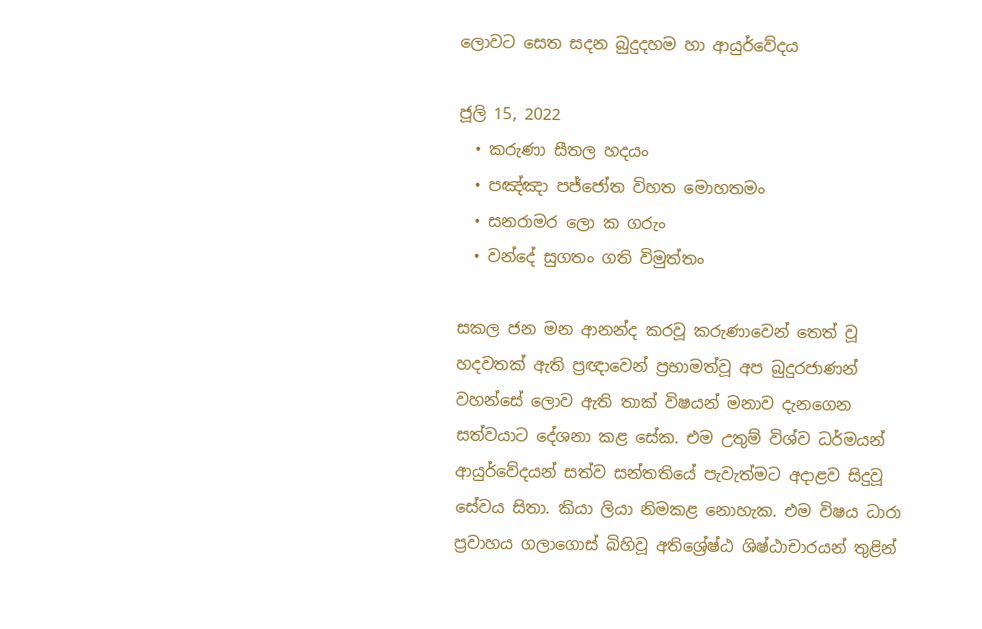ලොවට සෙත සදන බුදුදහම හා ආයුර්වේදය

ජූලි 15, 2022
  • කරුණා සීතල හදයං
  • පඤ්ඤා පජ්ජෝත විහත මොහතමං
  • සනරාමර ලො ක ගරුං
  • වන්දේ සුගතං ගති විමුත්තං

සකල ජන මන ආනන්ද කරවූ කරුණාවෙන් තෙත් වූ හදවතක් ඇති ප්‍රඥාවෙන් ප්‍රභාමත්වූ අප බුදුරජාණන් වහන්සේ ලොව ඇති තාක් විෂයන් මනාව දැනගෙන සත්වයාට දේශනා කළ සේක. එම උතුම් විශ්ව ධර්මයන් ආයුර්වේදයන් සත්ව සන්තතියේ පැවැත්මට අදාළව සිදුවූ සේවය සිතා. කියා ලියා නිමකළ නොහැක. එම විෂය ධාරා ප්‍රවාහය ගලාගොස් බිහිවූ අතිශ්‍රේෂ්ඨ ශිෂ්ඨාචාරයන් තුළින්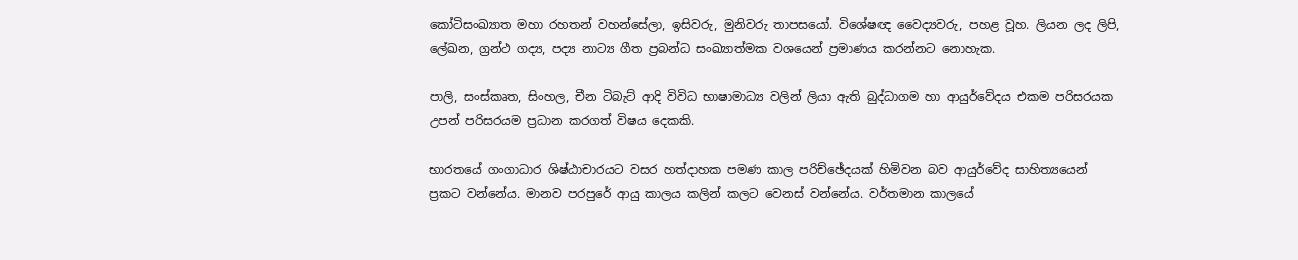කෝටිසංඛ්‍යාත මහා රහතන් වහන්සේලා, ඉසිවරු, මුනිවරු තාපසයෝ. විශේෂඥ වෛද්‍යවරු, පහළ වූහ. ලියන ලද ලිපි, ලේඛන, ග්‍රන්ථ ගද්‍ය, පද්‍ය නාට්‍ය ගීත ප්‍රබන්ධ සංඛ්‍යාත්මක වශයෙන් ප්‍රමාණය කරන්නට නොහැක.

පාලි, සංස්කෘත, සිංහල, චීන ටිබැට් ආදි විවිධ භාෂාමාධ්‍ය වලින් ලියා ඇති බුද්ධාගම හා ආයුර්වේදය එකම පරිසරයක උපන් පරිසරයම ප්‍රධාන කරගත් විෂය දෙකකි.

භාරතයේ ගංගාධාර ශිෂ්ඨාචාරයට වසර හත්දාහක පමණ කාල පරිච්ඡේදයක් හිමිවන බව ආයුර්වේද සාහිත්‍යයෙන් ප්‍රකට වන්නේය. මානව පරපුරේ ආයු කාලය කලින් කලට වෙනස් වන්නේය. වර්තමාන කාලයේ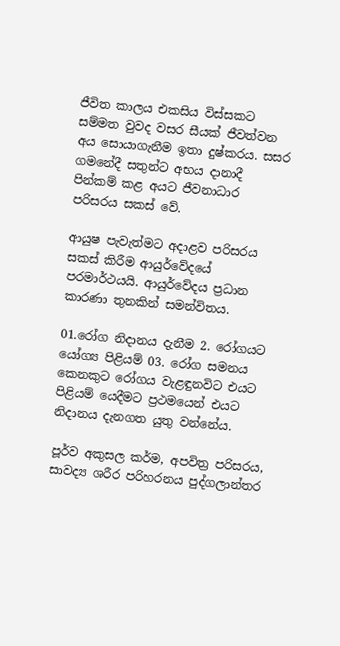ජීවිත කාලය එකසිය විස්සකට සම්මත වුවද වසර සීයක් ජීවත්වන අය සොයාගැනීම ඉතා දුෂ්කරය. සසර ගමනේදී සතුන්ට අභය දානාදී පින්කම් කළ අයට ජීවනාධාර පරිසරය සකස් වේ.

ආයුෂ පැවැත්මට අදාළව පරිසරය සකස් කිරීම ආයුර්වේදයේ පරමාර්ථයයි. ආයුර්වේදය ප්‍රධාන කාරණා තුනකින් සමන්විතය.

01.රෝග නිදානය දැනීම 2. රෝගයට යෝග්‍ය පිළියම් 03. රෝග සමනය කෙනකුට රෝගය වැළඳුනවිට එයට පිළියම් යෙදීමට ප්‍රථමයෙන් එයට නිදානය දැනගත යුතු වන්නේය.

පූර්ව අකුසල කර්ම, අපවිත්‍ර පරිසරය, සාවද්‍ය ශරීර පරිහරනය පුද්ගලාන්තර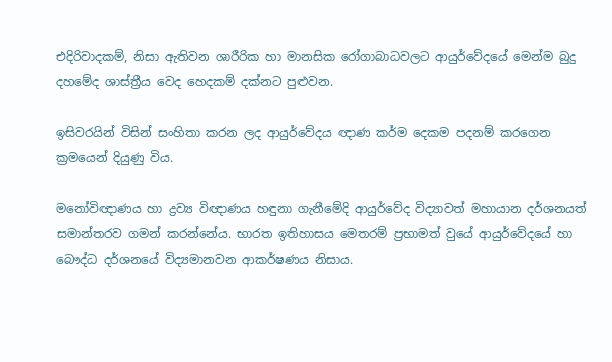එදිරිවාදකම්, නිසා ඇතිවන ශාරීරික හා මානසික රෝගාබාධවලට ආයුර්වේදයේ මෙන්ම බුදු දහමේද ශාස්ත්‍රීය වෙද හෙදකම් දක්නට පුළුවන.

ඉසිවරයින් විසින් සංහිතා කරන ලද ආයුර්වේදය ඥාණ කර්ම දෙකම පදනම් කරගෙන ක්‍රමයෙන් දියුණු විය.

මනෝවිඥාණය හා ද්‍රව්‍ය විඥාණය හඳුනා ගැනීමේදි ආයුර්වේද විද්‍යාවත් මහායාන දර්ශනයත් සමාන්තරව ගමන් කරන්නේය. භාරත ඉතිහාසය මෙතරම් ප්‍රභාමත් වුයේ ආයුර්වේදයේ හා බෞද්ධ දර්ශනයේ විද්‍යමානවන ආකර්ෂණය නිසාය.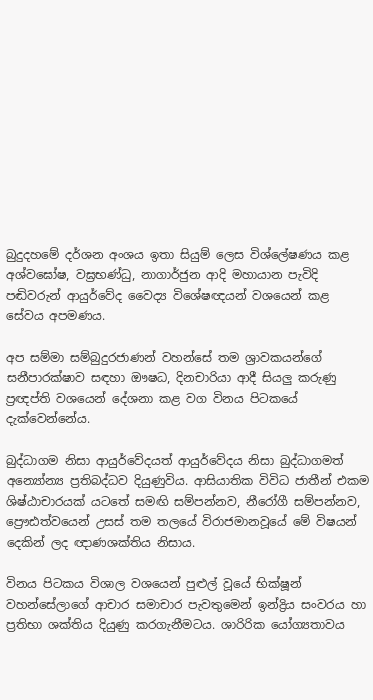බුදුදහමේ දර්ශන අංශය ඉතා සියුම් ලෙස විශ්ලේෂණය කළ අශ්වඝෝෂ, වඝ්‍රභණ්ධු, නාගාර්ජුන ආදි මහායාන පැවිදි පඬිවරුන් ආයුර්වේද වෛද්‍ය විශේෂඥයන් වශයෙන් කළ සේවය අපමණය.

අප සම්මා සම්බුදුරජාණන් වහන්සේ තම ශ්‍රාවකයන්ගේ සනීපාරක්ෂාව සඳහා ඖෂධ, දිනචාරියා ආදී සියලු කරුණු ප්‍රඥප්ති වශයෙන් දේශනා කළ වග විනය පිටකයේ දැක්වෙන්නේය.

බුද්ධාගම නිසා ආයුර්වේදයත් ආයුර්වේදය නිසා බුද්ධාගමත් අන්‍යෝන්‍ය ප්‍රතිබද්ධව දියුණුවිය. ආසියාතික විවිධ ජාතීන් එකම ශිෂ්ඨාචාරයක් යටතේ සමඟි සම්පන්නව, නීරෝගී සම්පන්නව, ප්‍රෞඪත්වයෙන් උසස් තම තලයේ විරාජමානවූයේ මේ විෂයන් දෙකින් ලද ඥාණශක්තිය නිසාය.

විනය පිටකය විශාල වශයෙන් පුළුල් වූයේ භික්ෂූන් වහන්සේලාගේ ආචාර සමාචාර පැවතුමෙන් ඉන්ද්‍රිය සංවරය හා ප්‍රතිභා ශක්තිය දියුණු කරගැනීමටය. ශාරිරික යෝග්‍යතාවය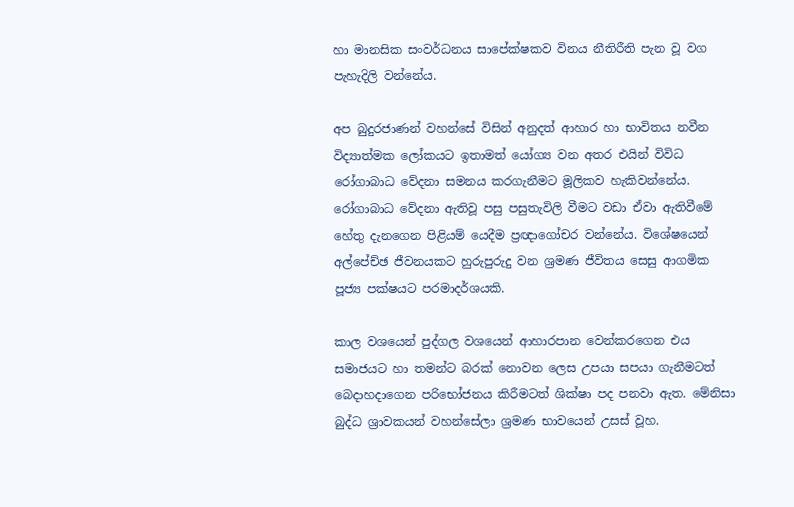හා මානසික සංවර්ධනය සාපේක්ෂකව විනය නීතිරීති පැන වූ වග පැහැදිලි වන්නේය.

අප බුදුරජාණන් වහන්සේ විසින් අනුදත් ආහාර හා භාවිතය නවීන විද්‍යාත්මක ලෝකයට ඉතාමත් යෝග්‍ය වන අතර එයින් විවිධ රෝගාබාධ වේදනා සමනය කරගැනීමට මූලිකව හැකිවන්නේය. රෝගාබාධ වේදනා ඇතිවූ පසු පසුතැවිලි වීමට වඩා ඒවා ඇතිවීමේ හේතු දැනගෙන පිළියම් යෙදීම ප්‍රඥාගෝචර වන්නේය. විශේෂයෙන් අල්පේච්ඡ ජීවනයකට හුරුපුරුදු වන ශ්‍රමණ ජීවිතය සෙසු ආගමික පූජ්‍ය පක්ෂයට පරමාදර්ශයකි.

කාල වශයෙන් පුද්ගල වශයෙන් ආහාරපාන වෙන්කරගෙන එය සමාජයට හා තමන්ට බරක් නොවන ලෙස උපයා සපයා ගැනීමටත් බෙදාහදාගෙන පරිභෝජනය කිරීමටත් ශික්ෂා පද පනවා ඇත. මේනිසා බුද්ධ ශ්‍රාවකයන් වහන්සේලා ශ්‍රමණ භාවයෙන් උසස් වූහ.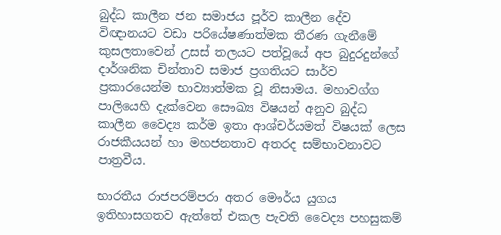බුද්ධ කාලීන ජන සමාජය පූර්ව කාලීන දේව විඥානයට වඩා පරියේෂණාත්මක තීරණ ගැනීමේ කුසලතාවෙන් උසස් තලයට පත්වූයේ අප බුදුරදුන්ගේ දාර්ශනික චින්තාව සමාජ ප්‍රගතියට සාර්ව ප්‍රකාරයෙන්ම භාව්‍යාත්මක වූ නිසාමය. මහාවග්ග පාලියෙහි දැක්වෙන සෞඛ්‍ය විෂයන් අනුව බුද්ධ කාලීන වෛද්‍ය කර්ම ඉතා ආශ්චර්යමත් විෂයක් ලෙස රාජකීයයන් හා මහජනතාව අතරද සම්භාවනාවට පාත්‍රවීය.

භාරතීය රාජපරම්පරා අතර මෞර්ය යුගය ඉතිහාසගතව ඇත්තේ එකල පැවති වෛද්‍ය පහසුකම්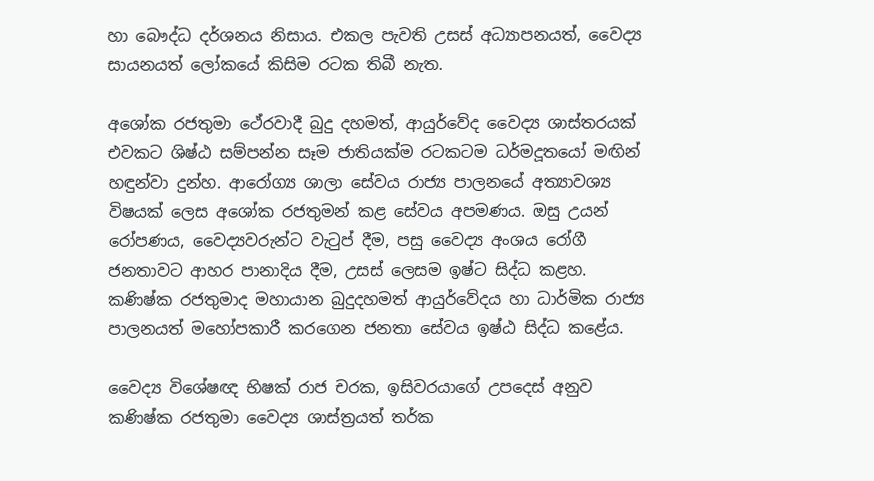හා බෞද්ධ දර්ශනය නිසාය. එකල පැවති උසස් අධ්‍යාපනයත්, වෛද්‍ය සායනයත් ලෝකයේ කිසිම රටක තිබී නැත.

අශෝක රජතුමා ථේරවාදී බුදු දහමත්, ආයුර්වේද වෛද්‍ය ශාස්තරයක් එවකට ශිෂ්ඨ සම්පන්න සෑම ජාතියක්ම රටකටම ධර්මදූතයෝ මඟින් හඳුන්වා දුන්හ. ආරෝග්‍ය ශාලා සේවය රාජ්‍ය පාලනයේ අත්‍යාවශ්‍ය විෂයක් ලෙස අශෝක රජතුමන් කළ සේවය අපමණය. ඔසු උයන් රෝපණය, වෛද්‍යවරුන්ට වැටුප් දීම, පසු වෛද්‍ය අංශය රෝගී ජනතාවට ආහර පානාදිය දීම, උසස් ලෙසම ඉෂ්ට සිද්ධ කළහ. කණිෂ්ක රජතුමාද මහායාන බුදුදහමත් ආයුර්වේදය හා ධාර්මික රාජ්‍ය පාලනයත් මහෝපකාරී කරගෙන ජනතා සේවය ඉෂ්ඨ සිද්ධ කළේය.

වෛද්‍ය විශේෂඥ භිෂක් රාජ චරක, ඉසිවරයාගේ උපදෙස් අනුව කණිෂ්ක රජතුමා වෛද්‍ය ශාස්ත්‍රයත් තර්ක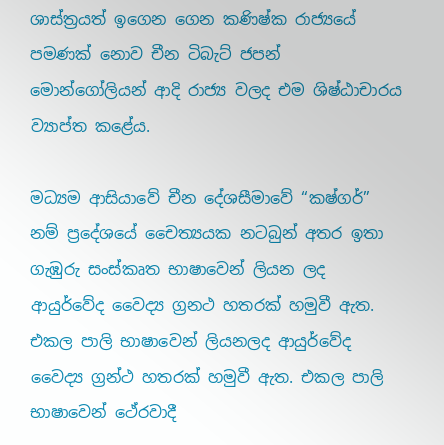ශාස්ත්‍රයත් ඉගෙන ගෙන කණිෂ්ක රාජ්‍යයේ පමණක් නොව චීන ටිබැට් ජපන් මොන්ගෝලියන් ආදි රාජ්‍ය වලද එම ශිෂ්ඨාචාරය ව්‍යාප්ත කළේය.

මධ්‍යම ආසියාවේ චීන දේශසීමාවේ “කෂ්ගර්” නම් ප්‍රදේශයේ චෛත්‍යයක නටබුන් අතර ඉතා ගැඹුරු සංස්කෘත භාෂාවෙන් ලියන ලද ආයුර්වේද වෛද්‍ය ග්‍රනථ හතරක් හමුවී ඇත. එකල පාලි භාෂාවෙන් ලියනලද ආයුර්වේද වෛද්‍ය ග්‍රන්ථ හතරක් හමුවී ඇත. එකල පාලි භාෂාවෙන් ථේරවාදී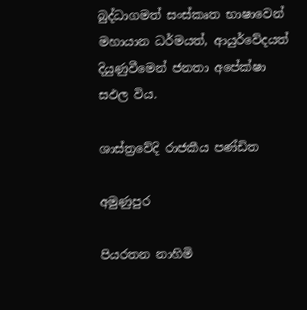බුද්ධාගමත් සංස්කෘත භාෂාවෙන් මහායාන ධර්මයත්, ආයුර්වේදයත් දියුණුවීමෙන් ජනතා අපේක්ෂා සඵල විය.

ශාස්ත්‍රවේදි රාජකීය පණ්ඩිත

අමුණුපුර

පියරතන නාහිමි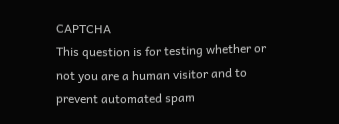CAPTCHA
This question is for testing whether or not you are a human visitor and to prevent automated spam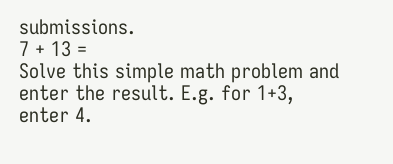submissions.
7 + 13 =
Solve this simple math problem and enter the result. E.g. for 1+3, enter 4.